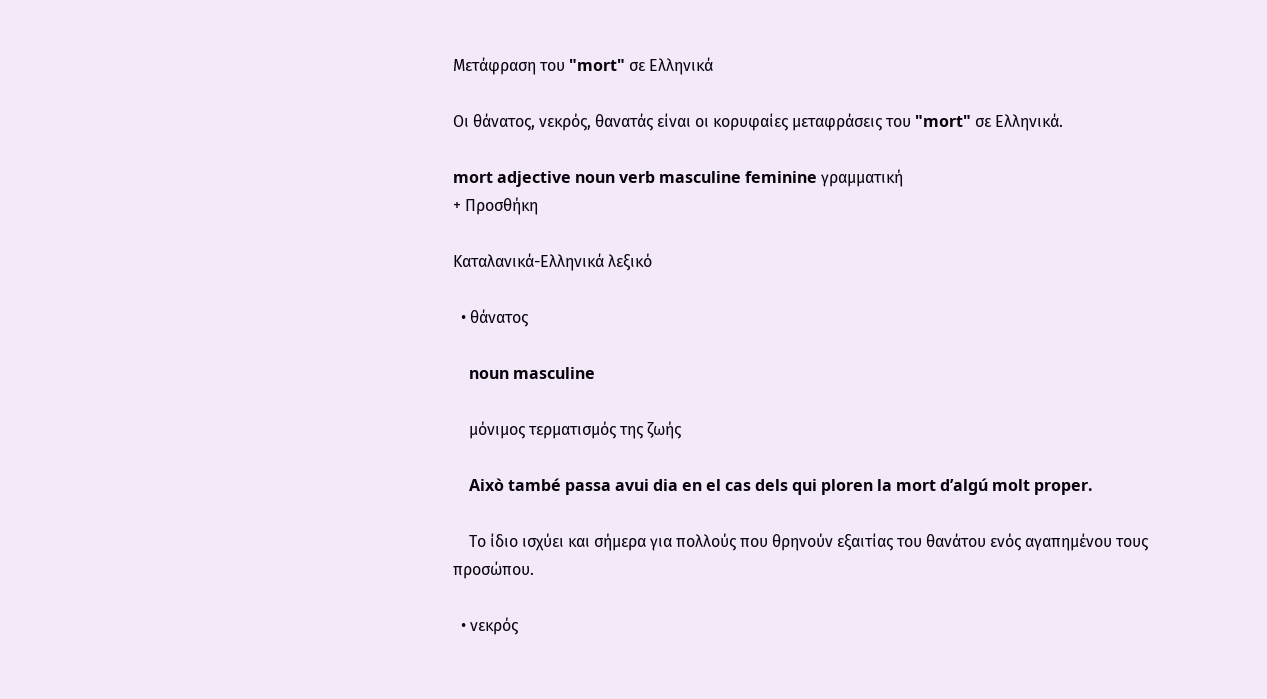Μετάφραση του "mort" σε Ελληνικά

Οι θάνατος, νεκρός, θανατάς είναι οι κορυφαίες μεταφράσεις του "mort" σε Ελληνικά.

mort adjective noun verb masculine feminine γραμματική
+ Προσθήκη

Καταλανικά-Ελληνικά λεξικό

  • θάνατος

    noun masculine

    μόνιμος τερματισμός της ζωής

    Això també passa avui dia en el cas dels qui ploren la mort d’algú molt proper.

    Το ίδιο ισχύει και σήμερα για πολλούς που θρηνούν εξαιτίας του θανάτου ενός αγαπημένου τους προσώπου.

  • νεκρός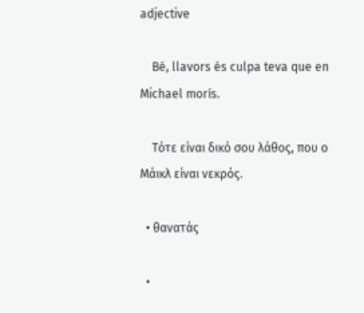adjective

    Bé, llavors és culpa teva que en Michael morís.

    Τότε είναι δικό σου λάθος, που ο Μάικλ είναι νεκρός.

  • θανατάς

  •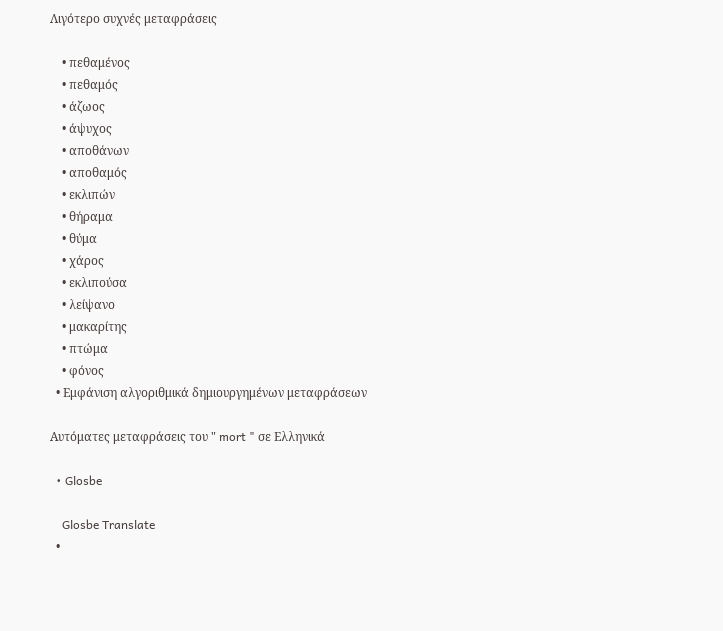Λιγότερο συχνές μεταφράσεις

    • πεθαμένος
    • πεθαμός
    • άζωος
    • άψυχος
    • αποθάνων
    • αποθαμός
    • εκλιπών
    • θήραμα
    • θύμα
    • χάρος
    • εκλιπούσα
    • λείψανο
    • μακαρίτης
    • πτώμα
    • φόνος
  • Εμφάνιση αλγοριθμικά δημιουργημένων μεταφράσεων

Αυτόματες μεταφράσεις του " mort " σε Ελληνικά

  • Glosbe

    Glosbe Translate
  •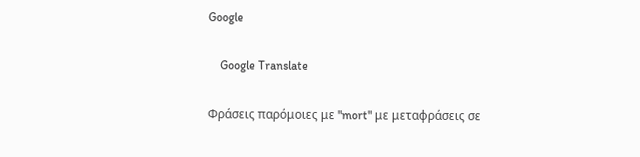Google

    Google Translate

Φράσεις παρόμοιες με "mort" με μεταφράσεις σε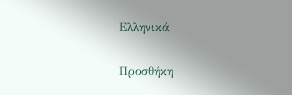Ελληνικά

Προσθήκη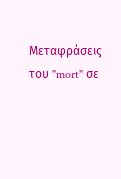Μεταφράσεις του "mort" σε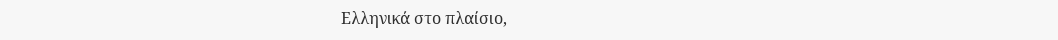Ελληνικά στο πλαίσιο,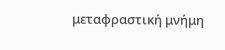μεταφραστική μνήμη